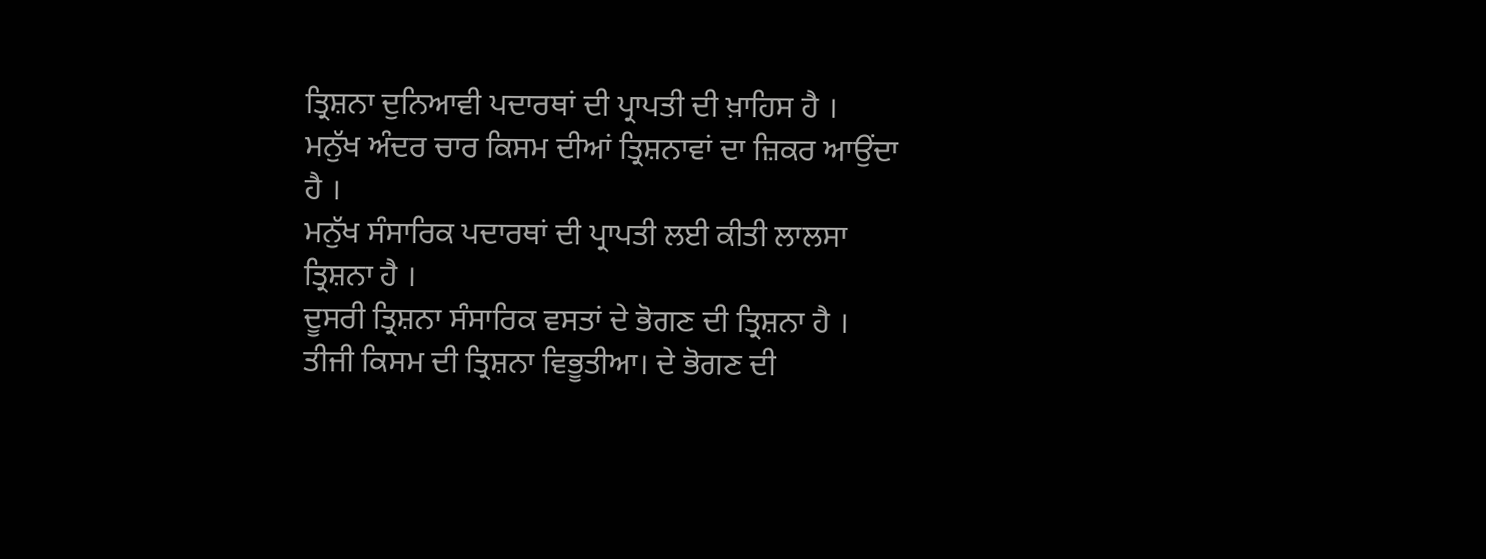ਤ੍ਰਿਸ਼ਨਾ ਦੁਨਿਆਵੀ ਪਦਾਰਥਾਂ ਦੀ ਪ੍ਰਾਪਤੀ ਦੀ ਖ਼ਾਹਿਸ ਹੈ ।
ਮਨੁੱਖ ਅੰਦਰ ਚਾਰ ਕਿਸਮ ਦੀਆਂ ਤ੍ਰਿਸ਼ਨਾਵਾਂ ਦਾ ਜ਼ਿਕਰ ਆਉਂਦਾ ਹੈ ।
ਮਨੁੱਖ ਸੰਸਾਰਿਕ ਪਦਾਰਥਾਂ ਦੀ ਪ੍ਰਾਪਤੀ ਲਈ ਕੀਤੀ ਲਾਲਸਾ ਤ੍ਰਿਸ਼ਨਾ ਹੈ ।
ਦੂਸਰੀ ਤ੍ਰਿਸ਼ਨਾ ਸੰਸਾਰਿਕ ਵਸਤਾਂ ਦੇ ਭੋਗਣ ਦੀ ਤ੍ਰਿਸ਼ਨਾ ਹੈ ।
ਤੀਜੀ ਕਿਸਮ ਦੀ ਤ੍ਰਿਸ਼ਨਾ ਵਿਭੂਤੀਆ। ਦੇ ਭੋਗਣ ਦੀ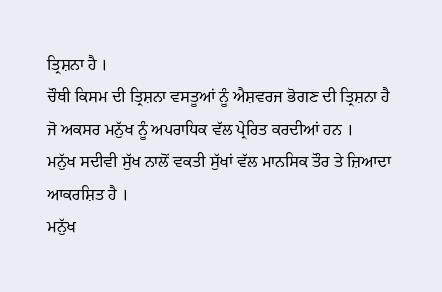ਤ੍ਰਿਸ਼ਨਾ ਹੈ ।
ਚੌਥੀ ਕਿਸਮ ਦੀ ਤ੍ਰਿਸ਼ਨਾ ਵਸਤੂਆਂ ਨੂੰ ਐਸ਼ਵਰਜ ਭੋਗਣ ਦੀ ਤ੍ਰਿਸ਼ਨਾ ਹੈ
ਜੋ ਅਕਸਰ ਮਨੁੱਖ ਨੂੰ ਅਪਰਾਧਿਕ ਵੱਲ ਪ੍ਰੇਰਿਤ ਕਰਦੀਆਂ ਹਨ ।
ਮਨੁੱਖ ਸਦੀਵੀ ਸੁੱਖ ਨਾਲੋਂ ਵਕਤੀ ਸੁੱਖਾਂ ਵੱਲ ਮਾਨਸਿਕ ਤੌਰ ਤੇ ਜ਼ਿਆਦਾ ਆਕਰਸ਼ਿਤ ਹੈ ।
ਮਨੁੱਖ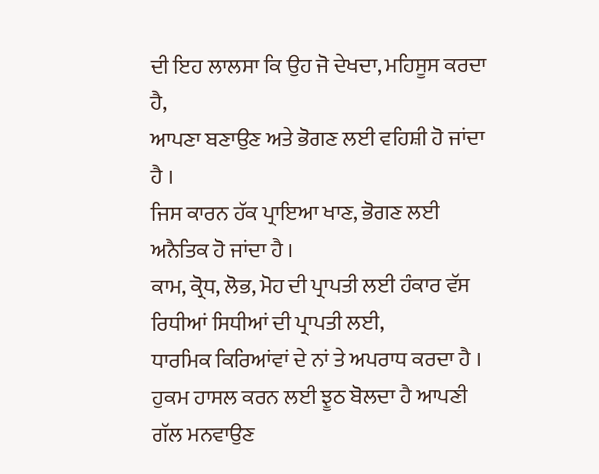ਦੀ ਇਹ ਲਾਲਸਾ ਕਿ ਉਹ ਜੋ ਦੇਖਦਾ, ਮਹਿਸੂਸ ਕਰਦਾ ਹੈ,
ਆਪਣਾ ਬਣਾਉਣ ਅਤੇ ਭੋਗਣ ਲਈ ਵਹਿਸ਼ੀ ਹੋ ਜਾਂਦਾ ਹੈ ।
ਜਿਸ ਕਾਰਨ ਹੱਕ ਪ੍ਰਾਇਆ ਖਾਣ, ਭੋਗਣ ਲਈ ਅਨੈਤਿਕ ਹੋ ਜਾਂਦਾ ਹੈ ।
ਕਾਮ, ਕ੍ਰੋਧ, ਲੋਭ, ਮੋਹ ਦੀ ਪ੍ਰਾਪਤੀ ਲਈ ਹੰਕਾਰ ਵੱਸ ਰਿਧੀਆਂ ਸਿਧੀਆਂ ਦੀ ਪ੍ਰਾਪਤੀ ਲਈ,
ਧਾਰਮਿਕ ਕਿਰਿਆਂਵਾਂ ਦੇ ਨਾਂ ਤੇ ਅਪਰਾਧ ਕਰਦਾ ਹੈ ।
ਹੁਕਮ ਹਾਸਲ ਕਰਨ ਲਈ ਝੂਠ ਬੋਲਦਾ ਹੈ ਆਪਣੀ ਗੱਲ ਮਨਵਾਉਣ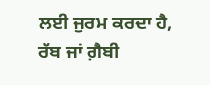ਲਈ ਜੁਰਮ ਕਰਦਾ ਹੈ,
ਰੱਬ ਜਾਂ ਗ਼ੈਬੀ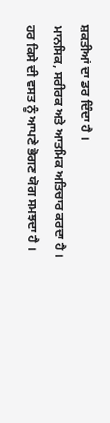ਸ਼ਕਤੀਆਂ ਦਾ ਡਰ ਦਿੰਦਾ ਹੈ ।
ਮਾਨਸਿਕ, ਸਰੀਰਕ ਅਤੇ ਆਤਮਿਕ ਅਤਿਚਾਰ ਕਰਦਾ ਹੈ ।
ਹਰ ਕਿਸੇ ਦੀ ਵਸਤ ਨੂੰ ਆਪਣੇ ਭੋਗਣ ਯੋਗ ਸਮਝਦਾ ਹੈ ।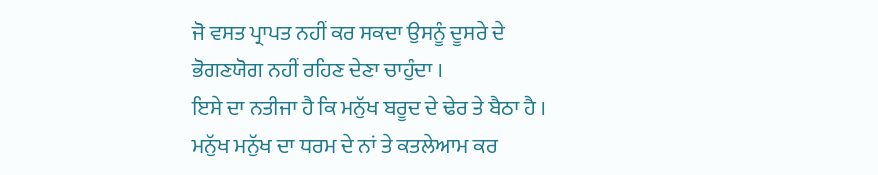ਜੋ ਵਸਤ ਪ੍ਰਾਪਤ ਨਹੀਂ ਕਰ ਸਕਦਾ ਉਸਨੂੰ ਦੂਸਰੇ ਦੇ ਭੋਗਣਯੋਗ ਨਹੀਂ ਰਹਿਣ ਦੇਣਾ ਚਾਹੁੰਦਾ ।
ਇਸੇ ਦਾ ਨਤੀਜਾ ਹੈ ਕਿ ਮਨੁੱਖ ਬਰੂਦ ਦੇ ਢੇਰ ਤੇ ਬੈਠਾ ਹੈ ।
ਮਨੁੱਖ ਮਨੁੱਖ ਦਾ ਧਰਮ ਦੇ ਨਾਂ ਤੇ ਕਤਲੇਆਮ ਕਰ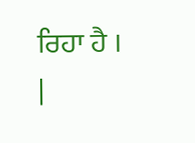ਰਿਹਾ ਹੈ ।
|